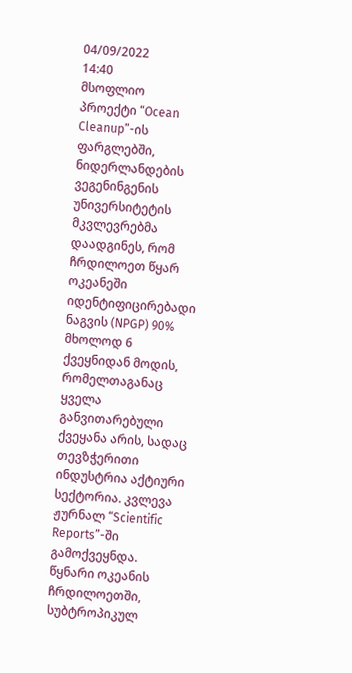04/09/2022
14:40
მსოფლიო
პროექტი “Ocean Cleanup”-ის ფარგლებში, ნიდერლანდების ვეგენინგენის უნივერსიტეტის მკვლევრებმა დაადგინეს, რომ ჩრდილოეთ წყარ ოკეანეში იდენტიფიცირებადი ნაგვის (NPGP) 90% მხოლოდ 6 ქვეყნიდან მოდის, რომელთაგანაც ყველა განვითარებული ქვეყანა არის, სადაც თევზჭერითი ინდუსტრია აქტიური სექტორია. კვლევა ჟურნალ “Scientific Reports”-ში გამოქვეყნდა.
წყნარი ოკეანის ჩრდილოეთში, სუბტროპიკულ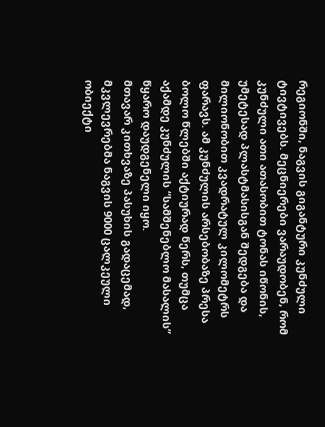რეგიონში, ნაგვის გიგანტური კუნძული ტივტივებს. მეცნიერები ვარაუდობენ, რომ კუნძული ათი ათასობით ტონას იწონის, უმეტესად პლასტმასისგან შედგება და მილიონობით კვადრატულ კილომეტრს ფარავს. ამ კუნძულის არსებობაზე პრესა ბოლო წლებში აქტიურად წერს, თუმცა აქამდე კუნძულის “სამშენებლო მასალის” წყარო დაუდგენელი იყო.
მთავარ კითხვაზე პასუხის გადაცემად, მკვლევრებმა ნაგვის 9000 ცალკეული ობიექტი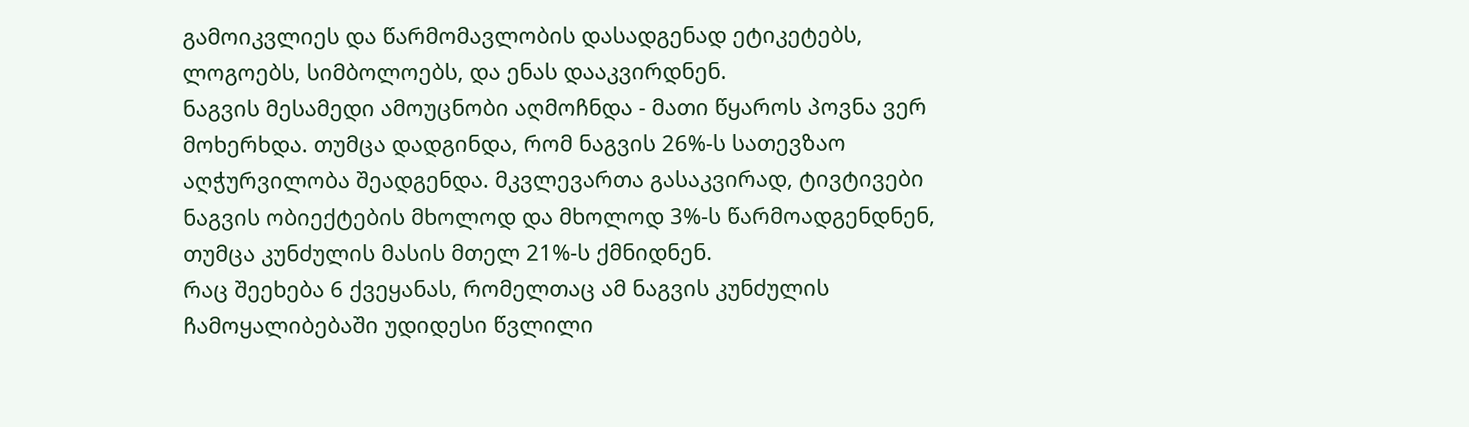გამოიკვლიეს და წარმომავლობის დასადგენად ეტიკეტებს, ლოგოებს, სიმბოლოებს, და ენას დააკვირდნენ.
ნაგვის მესამედი ამოუცნობი აღმოჩნდა - მათი წყაროს პოვნა ვერ მოხერხდა. თუმცა დადგინდა, რომ ნაგვის 26%-ს სათევზაო აღჭურვილობა შეადგენდა. მკვლევართა გასაკვირად, ტივტივები ნაგვის ობიექტების მხოლოდ და მხოლოდ 3%-ს წარმოადგენდნენ, თუმცა კუნძულის მასის მთელ 21%-ს ქმნიდნენ.
რაც შეეხება 6 ქვეყანას, რომელთაც ამ ნაგვის კუნძულის ჩამოყალიბებაში უდიდესი წვლილი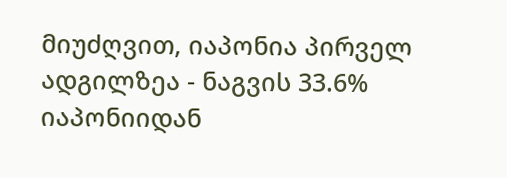მიუძღვით, იაპონია პირველ ადგილზეა - ნაგვის 33.6% იაპონიიდან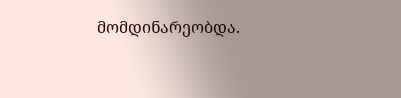მომდინარეობდა.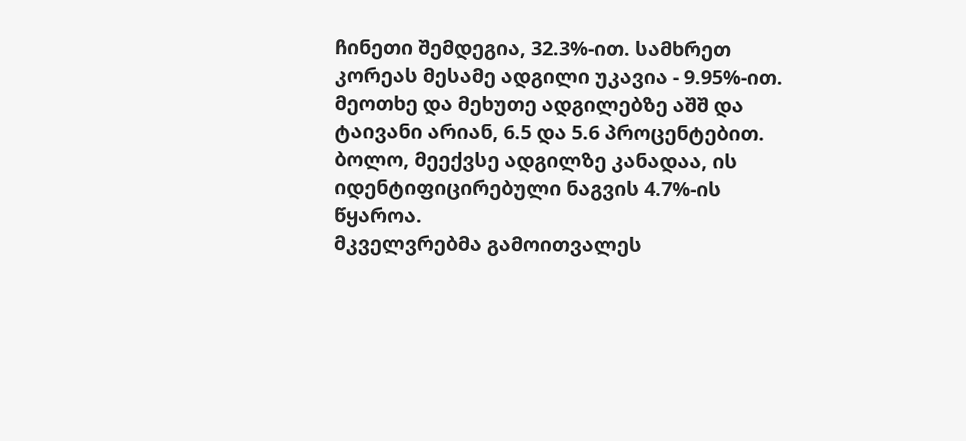ჩინეთი შემდეგია, 32.3%-ით. სამხრეთ კორეას მესამე ადგილი უკავია - 9.95%-ით. მეოთხე და მეხუთე ადგილებზე აშშ და ტაივანი არიან, 6.5 და 5.6 პროცენტებით. ბოლო, მეექვსე ადგილზე კანადაა, ის იდენტიფიცირებული ნაგვის 4.7%-ის წყაროა.
მკველვრებმა გამოითვალეს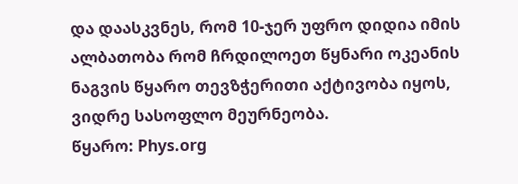და დაასკვნეს, რომ 10-ჯერ უფრო დიდია იმის ალბათობა რომ ჩრდილოეთ წყნარი ოკეანის ნაგვის წყარო თევზჭერითი აქტივობა იყოს, ვიდრე სასოფლო მეურნეობა.
წყარო: Phys.org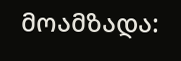მოამზადა: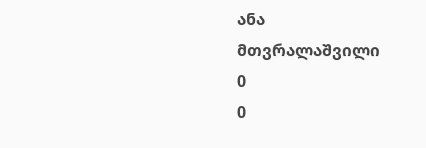ანა მთვრალაშვილი
0
0